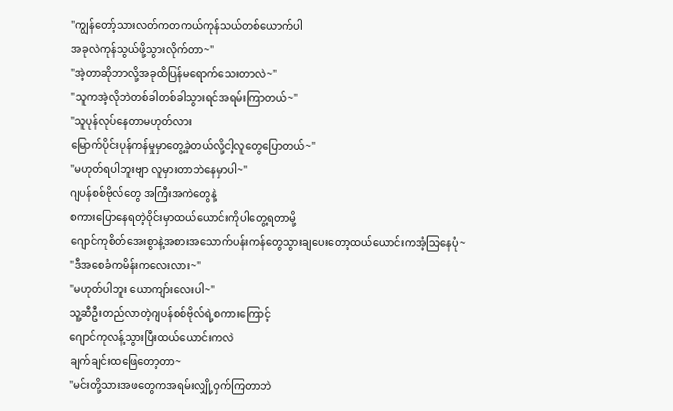"ကျွန်တော့်သားလတ်ကတကယ်ကုန်သယ်တစ်ယောက်ပါ
အခုလဲကုန်သွယ်ဖို့သွားလိုက်တာ~"
"အဲ့တာဆိုဘာလို့အခုထိပြန်မရောက်သေးတာလဲ~"
"သူကအဲ့လိုဘဲတစ်ခါတစ်ခါသွားရင်အရမ်းကြာတယ်~"
"သူပုန်လုပ်နေတာမဟုတ်လား
မြောက်ပိုင်းပုန်ကန်မှုမှာတွေ့ခဲ့တယ်လို့ငါ့လူတွေပြောတယ်~"
"မဟုတ်ရပါဘူးဗျာ လူမှားတာဘဲနေမှာပါ~"
ဂျပန်စစ်ဗိုလ်တွေ အကြီးအကဲတွေနဲ့
စကားပြောနေရတဲ့ဝိုင်းမှာထယ်ယောင်းကိုပါတွေ့ရတာမို့
ဂျောင်ကုစိတ်အေးစွာနဲ့အစားအသောက်ပန်းကန်တွေသွားချပေးတော့ထယ်ယောင်းကအံ့သြနေပုံ~
"ဒီအစေခံကမိန်းကလေးလား~"
"မဟုတ်ပါဘူး ယောကျာ်းလေးပါ~"
သူ့ဆီဦးတည်လာတဲ့ဂျပန်စစ်ဗိုလ်ရဲ့စကားကြောင့်
ဂျောင်ကုလန့်သွားပြီးထယ်ယောင်းကလဲ
ချက်ချင်းထဖြေတော့တာ~
"မင်းတို့သားအဖတွေကအရမ်းလျှို့ဝှက်ကြတာဘဲ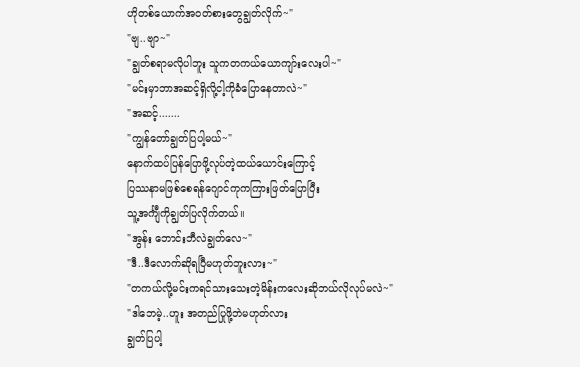ဟိုတစ်ယောက်အဝတ်စားတွေချွတ်လိုက်~"
"ဗျ..ဗျာ~"
"ချွတ်စရာမလိုပါဘူး သူကတကယ်ယောကျာ်းလေးပါ~"
"မင်းမှာဘာအဆင့်ရှိလို့ငါ့ကိုခံပြောနေတာလဲ~"
"အဆင့်.......
"ကျွန်တော်ချွတ်ပြပါ့မယ်~"
နောက်ထပ်ပြန်ပြောဖို့လုပ်တဲ့ထယ်ယောင်းကြောင့်
ပြဿနာမဖြစ်စေရန်ဂျောင်ကုကကြားဖြတ်ပြောပြီး
သူ့အင်္ကျီကိုချွတ်ပြလိုက်တယ်။
"အွန်း ဘောင်းဘီလဲချွတ်လေ~"
"ဒီ..ဒီလောက်ဆိုရပြီမဟုတ်ဘူးလား~"
"တကယ်လို့မင်းကရင်သားသေးတဲ့မိန်းကလေးဆိုဘယ်လိုလုပ်မလဲ~"
"ဒါဘေမဲ့..ဟူး အတည်ပြုဖို့ဘဲမဟုတ်လား
ချွတ်ပြပါ့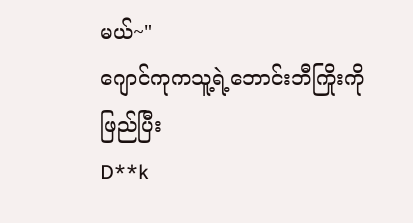မယ်~"
ဂျောင်ကုကသူ့ရဲ့ဘောင်းဘီကြိုးကိုဖြည်ပြီး
D**k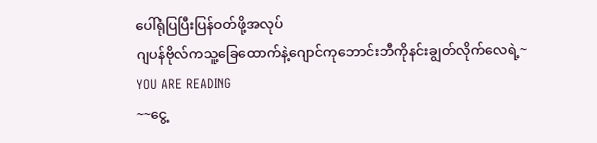ပေါ်ရုံပြပြီးပြန်ဝတ်ဖို့အလုပ်
ဂျပန်ဗိုလ်ကသူ့ခြေထောက်နဲ့ဂျောင်ကုဘောင်းဘီကိုနင်းချွတ်လိုက်လေရဲ့~
YOU ARE READING
~~ငွေ့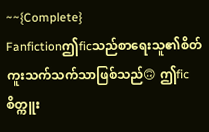~~{Complete}
Fanfictionဤficသည်စာရေးသူ၏စိတ်ကူးသက်သက်သာဖြစ်သည်🙃 ဤficစိတ္ကူး